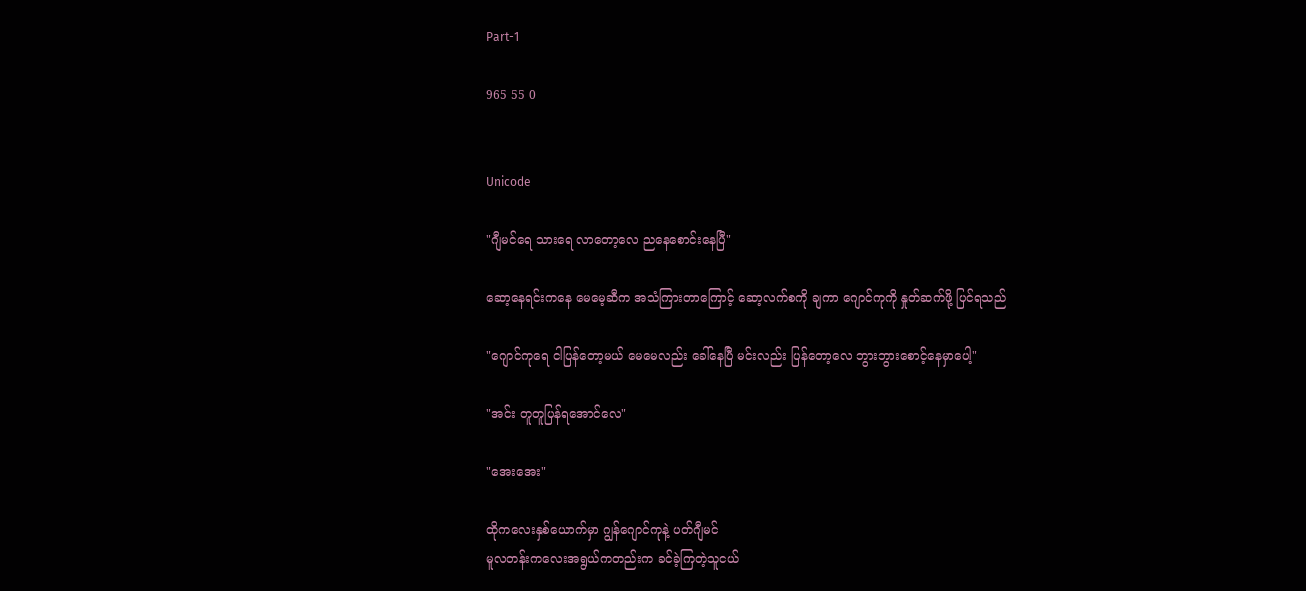Part-1

965 55 0


Unicode

"ဂျီမင်ရေ သားရေ လာတော့လေ ညနေစောင်းနေပြီ"

ဆော့နေရင်းကနေ မေမေ့ဆီက အသံကြားတာကြောင့် ဆော့လက်စကို ချကာ ဂျောင်ကုကို နှုတ်ဆက်ဖို့ ပြင်ရသည်

"ဂျောင်ကုရေ ငါပြန်တော့မယ် မေမေလည်း ခေါ်နေပြီ မင်းလည်း ပြန်တော့လေ ဘွားဘွားစောင့်နေမှာပေါ့"

"အင်း တူတူပြန်ရအောင်လေ"

"အေးအေး"

ထိုကလေးနှစ်ယောက်မှာ ဂျွန်ဂျောင်ကုနဲ့ ပတ်ဂျီမင်
မူလတန်းကလေးအရွယ်ကတည်းက ခင်ခဲ့ကြတဲ့သူငယ်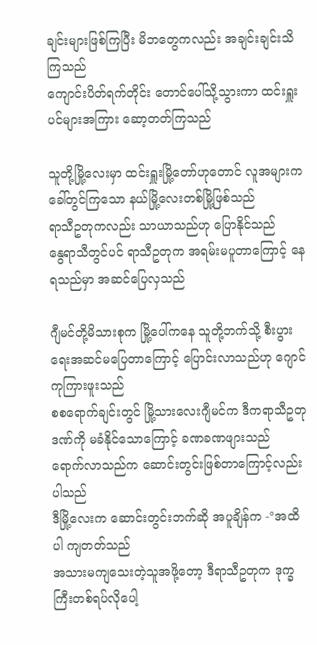ချင်းများဖြစ်ကြပြီး မိဘတွေကလည်း အချင်းချင်းသိကြသည်
ကျောင်းပိတ်ရက်တိုင်း တောင်ပေါ်သို့သွားကာ ထင်းရှူးပင်များအကြား ဆော့တတ်ကြသည်

သူတို့မြို့လေးမှာ ထင်းရှူးမြို့တော်ဟုတောင် လူအများက ခေါ်တွင်ကြသော နယ်မြို့လေးတစ်မြို့ဖြစ်သည်
ရာသီဥတုကလည်း သာယာသည်ဟု ပြောနိုင်သည်
နွေရာသီတွင်ပင် ရာသီဥတုက အရမ်းမပူတာကြောင့် နေရသည်မှာ အဆင်ပြေလှသည်

ဂျီမင်တို့မိသားစုက မြို့ပေါ်ကနေ သူတို့ဘက်သို့ စီးပွားရေးအဆင်မပြေတာကြောင့် ပြောင်းလာသည်ဟု ဂျောင်ကုကြားဖူးသည်
စစရောက်ချင်းတွင် မြို့သားလေးဂျီမင်က ဒီကရာသီဥတုဒဏ်ကို မခံနိုင်သောကြောင့် ခဏခဏဖျားသည်
ရောက်လာသည်က ဆောင်းတွင်းဖြစ်တာကြောင့်လည်း ပါသည်
ဒီမြို့လေးက ဆောင်းတွင်းဘက်ဆို အပူချိန်က -°အထိပါ ကျတတ်သည်
အသားမကျသေးတဲ့သူအဖို့တော့ ဒီရာသီဥတုက ဒုက္ခကြီးတစ်ရပ်လိုပေါ့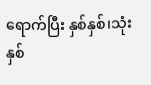ရောက်ပြီး နှစ်နှစ်၊သုံးနှစ်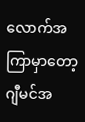လောက်အကြာမှာတော့ ဂျီမင်အ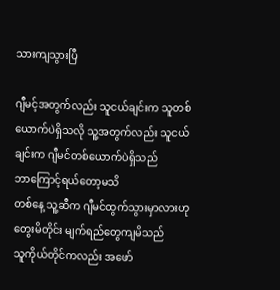သားကျသွားပြီ

ဂျီမင့်အတွက်လည်း သူငယ်ချင်းက သူတစ်ယောက်ပဲရှိသလို သူ့အတွက်လည်း သူငယ်ချင်းက ဂျီမင်တစ်ယောက်ပဲရှိသည်
ဘာကြောင့်ရယ်တော့မသိ
တစ်နေ့ သူ့ဆီက ဂျီမင်ထွက်သွားမှာလားဟု တွေးမိတိုင်း မျက်ရည်တွေကျမိသည်
သူကိုယ်တိုင်ကလည်း အဖော်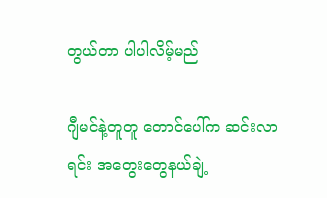တွယ်တာ ပါပါလိမ့်မည်

ဂျီမင်နဲ့တူတူ တောင်ပေါ်က ဆင်းလာရင်း အတွေးတွေနယ်ချဲ့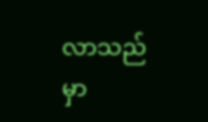လာသည်မှာ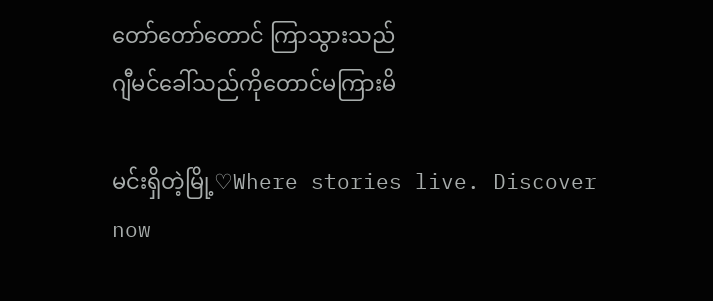တော်တော်တောင် ကြာသွားသည်
ဂျီမင်ခေါ်သည်ကိုတောင်မကြားမိ

မင်းရှိတဲ့မြို့♡Where stories live. Discover now